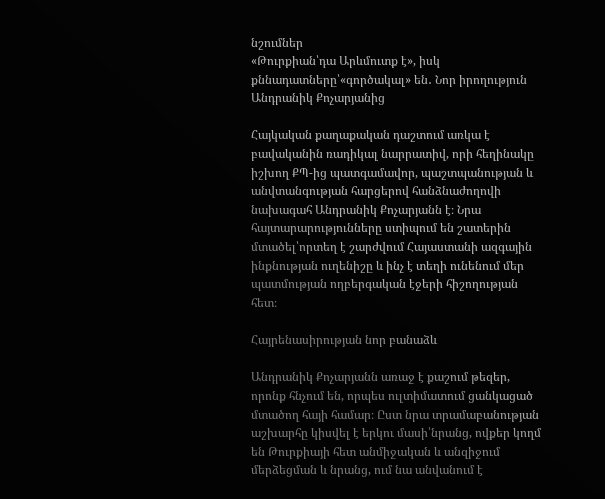նշումներ
«Թուրքիան՝դա Արևմուտք է», իսկ քննադատները՝«գործակալ» են․ Նոր իրողություն Անդրանիկ Քոչարյանից

Հայկական քաղաքական դաշտում առկա է բավականին ռադիկալ նարրատիվ, որի հեղինակը իշխող ՔՊ-ից պատգամավոր, պաշտպանության և անվտանգության հարցերով հանձնաժողովի նախագահ Անդրանիկ Քոչարյանն է։ Նրա հայտարարությունները ստիպում են շատերին մտածել՝որտեղ է շարժվում Հայաստանի ազգային ինքնության ուղենիշը և ինչ է տեղի ունենում մեր պատմության ողբերգական էջերի հիշողության հետ։

Հայրենասիրության նոր բանաձև

Անդրանիկ Քոչարյանն առաջ է քաշում թեզեր, որոնք հնչում են, որպես ուլտիմատում ցանկացած մտածող հայի համար։ Ըստ նրա տրամաբանության աշխարհը կիսվել է երկու մասի՝նրանց, ովքեր կողմ են Թուրքիայի հետ անմիջական և անզիջում մերձեցման և նրանց, ում նա անվանում է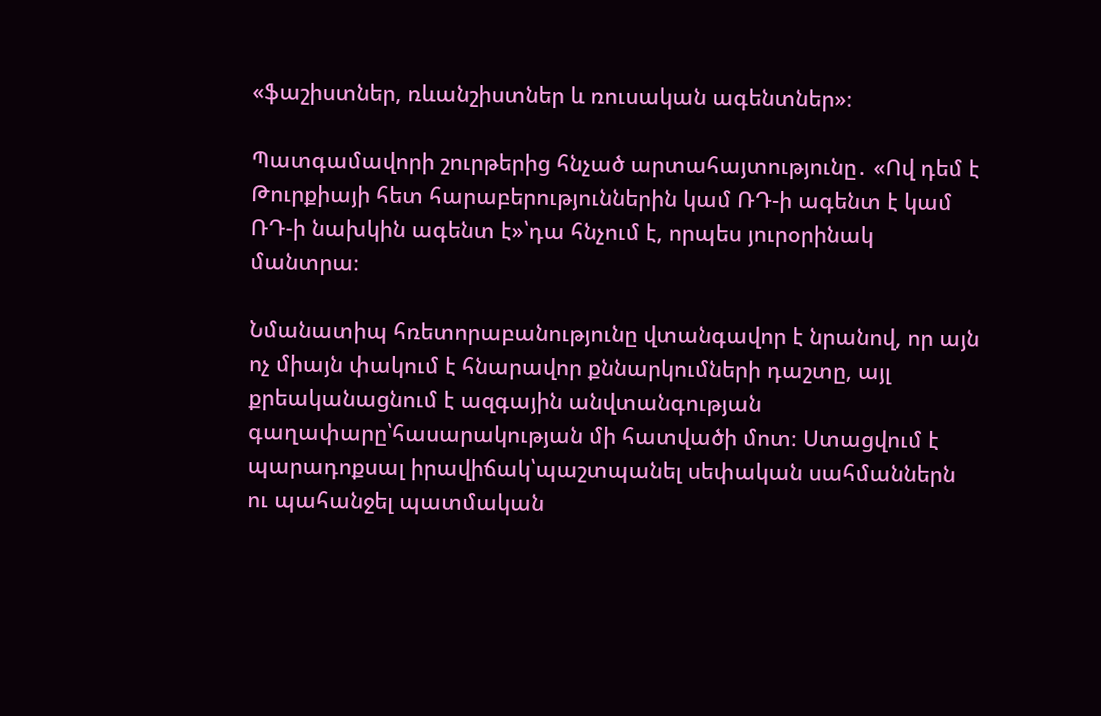«ֆաշիստներ, ռևանշիստներ և ռուսական ագենտներ»։

Պատգամավորի շուրթերից հնչած արտահայտությունը․ «Ով դեմ է Թուրքիայի հետ հարաբերություններին կամ ՌԴ-ի ագենտ է կամ ՌԴ-ի նախկին ագենտ է»՝դա հնչում է, որպես յուրօրինակ մանտրա։

Նմանատիպ հռետորաբանությունը վտանգավոր է նրանով, որ այն ոչ միայն փակում է հնարավոր քննարկումների դաշտը, այլ քրեականացնում է ազգային անվտանգության գաղափարը՝հասարակության մի հատվածի մոտ։ Ստացվում է պարադոքսալ իրավիճակ՝պաշտպանել սեփական սահմաններն ու պահանջել պատմական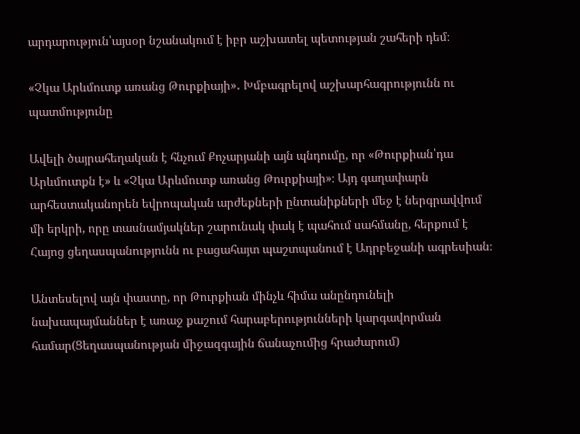արդարություն՝այսօր նշանակում է իբր աշխատել պետության շահերի դեմ։

«Չկա Արևմուտք առանց Թուրքիայի»․ Խմբագրելով աշխարհագրությունն ու պատմությունը

Ավելի ծայրահեղական է հնչում Քոչարյանի այն պնդումը, որ «Թուրքիան՝դա Արևմուտքն է» և «Չկա Արևմուտք առանց Թուրքիայի»։ Այդ գաղափարն արհեստականորեն եվրոպական արժեքների ընտանիքների մեջ է ներգրավվում մի երկրի, որը տասնամյակներ շարունակ փակ է պահում սահմանը, հերքում է Հայոց ցեղասպանությունն ու բացահայտ պաշտպանում է Ադրբեջանի ագրեսիան։

Անտեսելով այն փաստը, որ Թուրքիան մինչև հիմա անընդունելի նախապայմաններ է առաջ քաշում հարաբերությունների կարգավորման համար(Ցեղասպանության միջազգային ճանաչումից հրաժարում)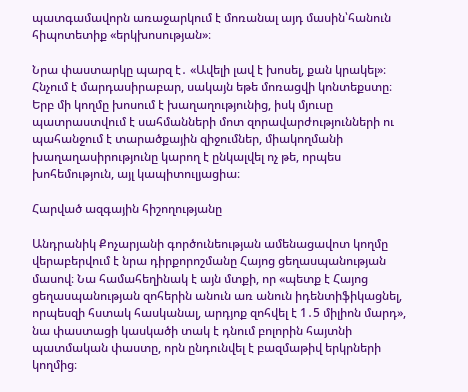պատգամավորն առաջարկում է մոռանալ այդ մասին՝հանուն հիպոտետիք «երկխոսության»։

Նրա փաստարկը պարզ է․ «Ավելի լավ է խոսել, քան կրակել»։ Հնչում է մարդասիրաբար, սակայն եթե մոռացվի կոնտեքստը։ Երբ մի կողմը խոսում է խաղաղությունից, իսկ մյուսը պատրաստվում է սահմանների մոտ զորավարժությունների ու պահանջում է տարածքային զիջումներ, միակողմանի խաղաղասիրությունը կարող է ընկալվել ոչ թե, որպես խոհեմություն, այլ կապիտուլյացիա։

Հարված ազգային հիշողությանը

Անդրանիկ Քոչարյանի գործունեության ամենացավոտ կողմը վերաբերվում է նրա դիրքորոշմանը Հայոց ցեղասպանության մասով։ Նա համահեղինակ է այն մտքի, որ «պետք է Հայոց ցեղասպանության զոհերին անուն առ անուն իդենտիֆիկացնել, որպեսզի հստակ հասկանալ, արդյոք զոհվել է 1․5 միլիոն մարդ», նա փաստացի կասկածի տակ է դնում բոլորին հայտնի պատմական փաստը, որն ընդունվել է բազմաթիվ երկրների կողմից։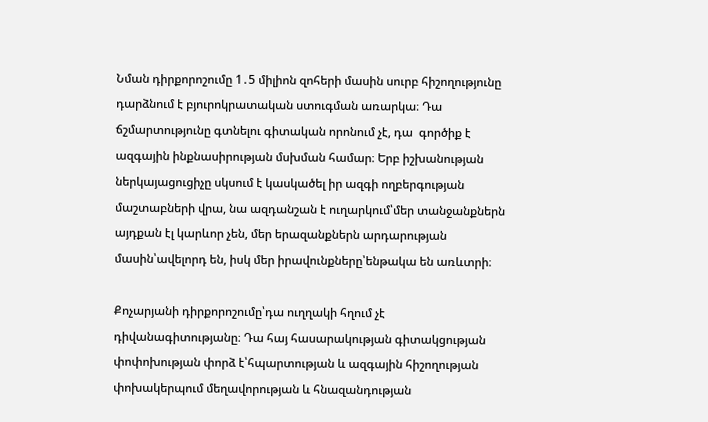Նման դիրքորոշումը 1․5 միլիոն զոհերի մասին սուրբ հիշողությունը դարձնում է բյուրոկրատական ստուգման առարկա։ Դա ճշմարտությունը գտնելու գիտական որոնում չէ, դա  գործիք է ազգային ինքնասիրության մսխման համար։ Երբ իշխանության ներկայացուցիչը սկսում է կասկածել իր ազգի ողբերգության մաշտաբների վրա, նա ազդանշան է ուղարկում՝մեր տանջանքներն այդքան էլ կարևոր չեն, մեր երազանքներն արդարության մասին՝ավելորդ են, իսկ մեր իրավունքները՝ենթակա են առևտրի։

Քոչարյանի դիրքորոշումը՝դա ուղղակի հղում չէ դիվանագիտությանը։ Դա հայ հասարակության գիտակցության փոփոխության փորձ է՝հպարտության և ազգային հիշողության փոխակերպում մեղավորության և հնազանդության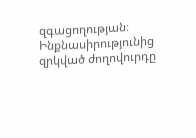զգացողության։ Ինքնասիրությունից զրկված ժողովուրդը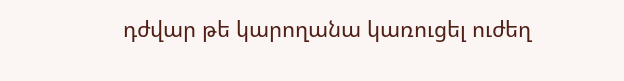դժվար թե կարողանա կառուցել ուժեղ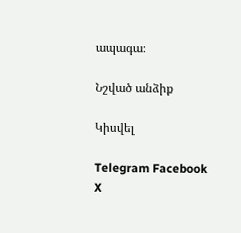ապագա։

Նշված անձիք

Կիսվել

Telegram Facebook X